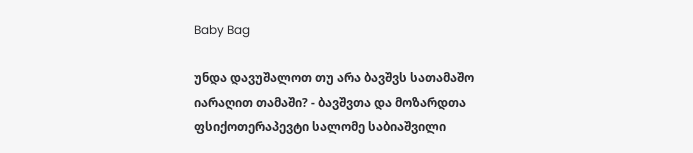Baby Bag

უნდა დავუშალოთ თუ არა ბავშვს სათამაშო იარაღით თამაში? - ბავშვთა და მოზარდთა ფსიქოთერაპევტი სალომე საბიაშვილი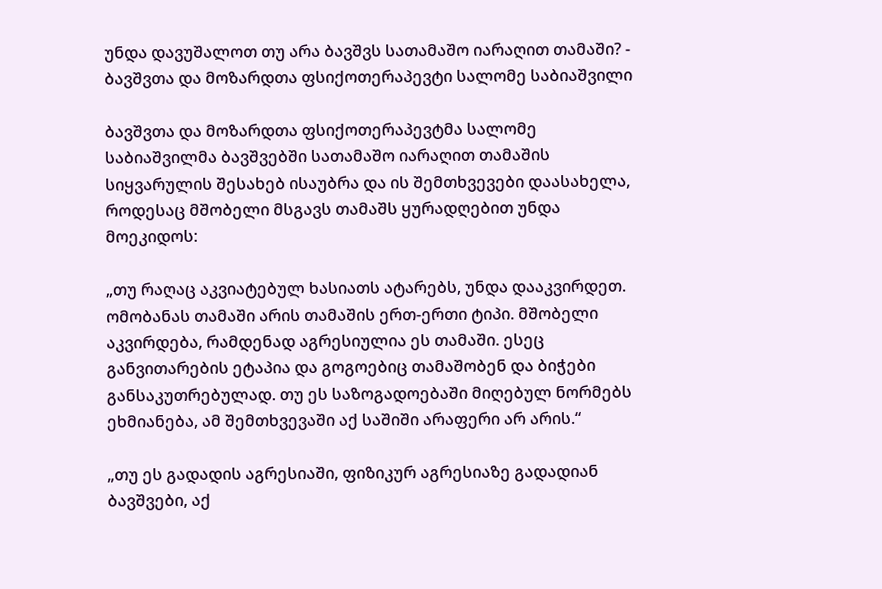უნდა დავუშალოთ თუ არა ბავშვს სათამაშო იარაღით თამაში? - ბავშვთა და მოზარდთა ფსიქოთერაპევტი სალომე საბიაშვილი

ბავშვთა და მოზარდთა ფსიქოთერაპევტმა სალომე საბიაშვილმა ბავშვებში სათამაშო იარაღით თამაშის სიყვარულის შესახებ ისაუბრა და ის შემთხვევები დაასახელა, როდესაც მშობელი მსგავს თამაშს ყურადღებით უნდა მოეკიდოს:

„თუ რაღაც აკვიატებულ ხასიათს ატარებს, უნდა დააკვირდეთ. ომობანას თამაში არის თამაშის ერთ-ერთი ტიპი. მშობელი აკვირდება, რამდენად აგრესიულია ეს თამაში. ესეც განვითარების ეტაპია და გოგოებიც თამაშობენ და ბიჭები განსაკუთრებულად. თუ ეს საზოგადოებაში მიღებულ ნორმებს ეხმიანება, ამ შემთხვევაში აქ საშიში არაფერი არ არის.“

„თუ ეს გადადის აგრესიაში, ფიზიკურ აგრესიაზე გადადიან ბავშვები, აქ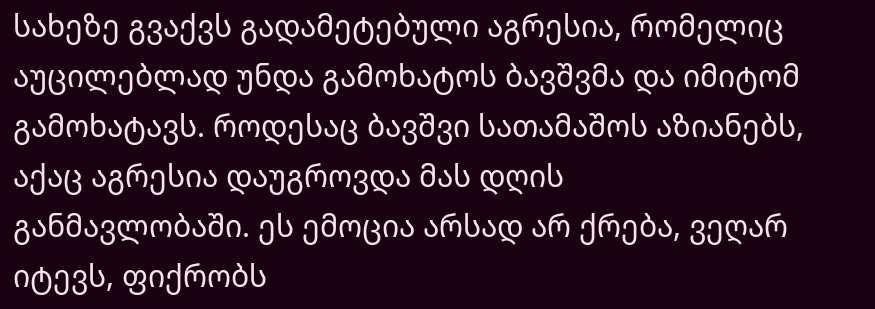სახეზე გვაქვს გადამეტებული აგრესია, რომელიც აუცილებლად უნდა გამოხატოს ბავშვმა და იმიტომ გამოხატავს. როდესაც ბავშვი სათამაშოს აზიანებს, აქაც აგრესია დაუგროვდა მას დღის განმავლობაში. ეს ემოცია არსად არ ქრება, ვეღარ იტევს, ფიქრობს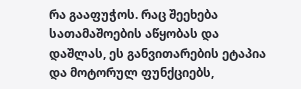რა გააფუჭოს. რაც შეეხება სათამაშოების აწყობას და დაშლას, ეს განვითარების ეტაპია და მოტორულ ფუნქციებს,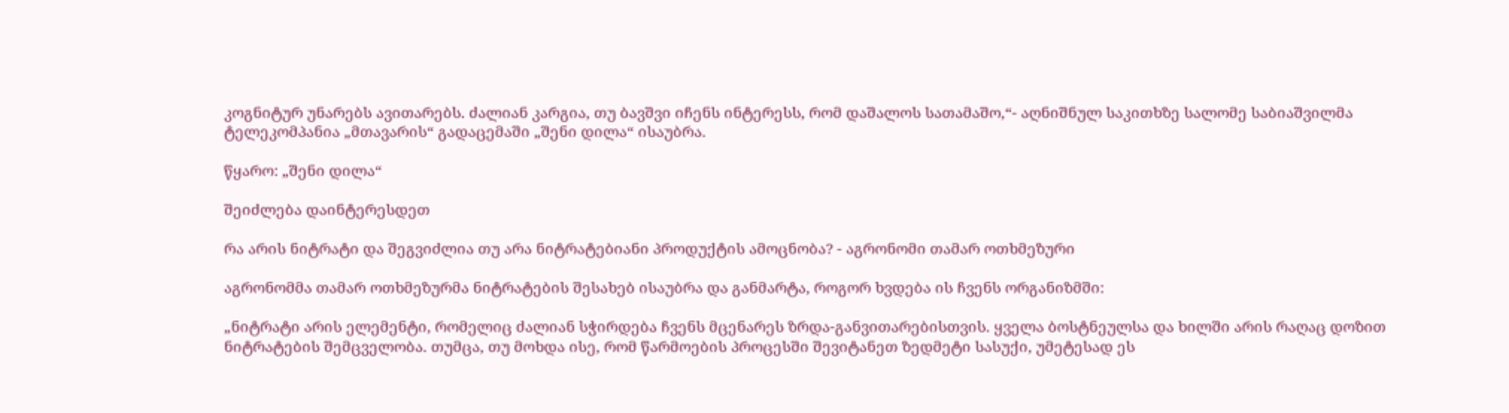კოგნიტურ უნარებს ავითარებს. ძალიან კარგია, თუ ბავშვი იჩენს ინტერესს, რომ დაშალოს სათამაშო,“- აღნიშნულ საკითხზე სალომე საბიაშვილმა ტელეკომპანია „მთავარის“ გადაცემაში „შენი დილა“ ისაუბრა.

წყარო: „შენი დილა“

შეიძლება დაინტერესდეთ

რა არის ნიტრატი და შეგვიძლია თუ არა ნიტრატებიანი პროდუქტის ამოცნობა? - აგრონომი თამარ ოთხმეზური

აგრონომმა თამარ ოთხმეზურმა ნიტრატების შესახებ ისაუბრა და განმარტა, როგორ ხვდება ის ჩვენს ორგანიზმში:

„ნიტრატი არის ელემენტი, რომელიც ძალიან სჭირდება ჩვენს მცენარეს ზრდა-განვითარებისთვის. ყველა ბოსტნეულსა და ხილში არის რაღაც დოზით ნიტრატების შემცველობა. თუმცა, თუ მოხდა ისე, რომ წარმოების პროცესში შევიტანეთ ზედმეტი სასუქი, უმეტესად ეს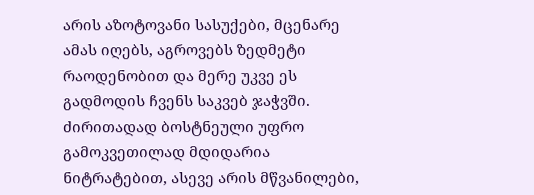არის აზოტოვანი სასუქები, მცენარე ამას იღებს, აგროვებს ზედმეტი რაოდენობით და მერე უკვე ეს გადმოდის ჩვენს საკვებ ჯაჭვში. ძირითადად ბოსტნეული უფრო გამოკვეთილად მდიდარია ნიტრატებით, ასევე არის მწვანილები,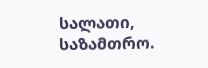სალათი, საზამთრო.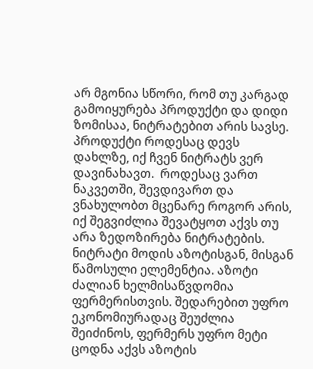არ მგონია სწორი, რომ თუ კარგად გამოიყურება პროდუქტი და დიდი ზომისაა, ნიტრატებით არის სავსე. პროდუქტი როდესაც დევს დახლზე, იქ ჩვენ ნიტრატს ვერ დავინახავთ.  როდესაც ვართ ნაკვეთში, შევდივართ და ვნახულობთ მცენარე როგორ არის, იქ შეგვიძლია შევატყოთ აქვს თუ არა ზედოზირება ნიტრატების. ნიტრატი მოდის აზოტისგან, მისგან წამოსული ელემენტია. აზოტი ძალიან ხელმისაწვდომია ფერმერისთვის. შედარებით უფრო ეკონომიურადაც შეუძლია შეიძინოს, ფერმერს უფრო მეტი ცოდნა აქვს აზოტის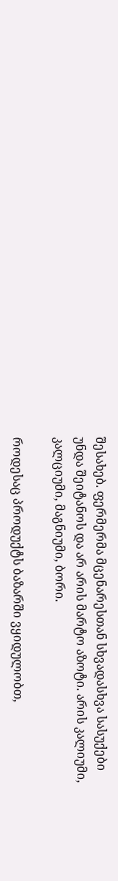შესახებ. ფერმერმა მცენარესთან სხვადასხვა სასუქები უნდა შეიტანოს და არ არის მარტო აზოტი. არის კალიუმი, კალციუმი, მაგნიუმი, ბორი.

როდესაც პროდუქტს ბაზარში ვყიდულობთ,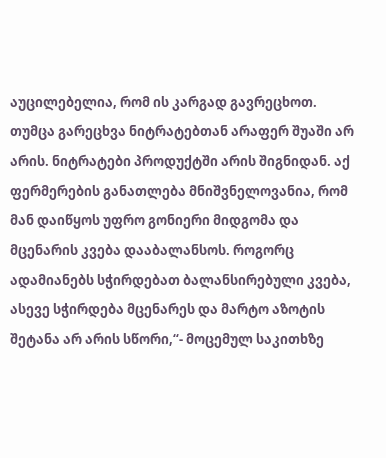აუცილებელია, რომ ის კარგად გავრეცხოთ. თუმცა გარეცხვა ნიტრატებთან არაფერ შუაში არ არის. ნიტრატები პროდუქტში არის შიგნიდან. აქ ფერმერების განათლება მნიშვნელოვანია, რომ მან დაიწყოს უფრო გონიერი მიდგომა და მცენარის კვება დააბალანსოს. როგორც ადამიანებს სჭირდებათ ბალანსირებული კვება, ასევე სჭირდება მცენარეს და მარტო აზოტის შეტანა არ არის სწორი,“- მოცემულ საკითხზე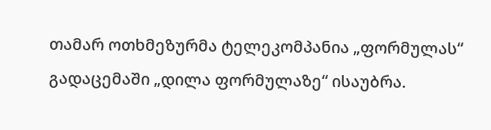თამარ ოთხმეზურმა ტელეკომპანია „ფორმულას“ გადაცემაში „დილა ფორმულაზე“ ისაუბრა.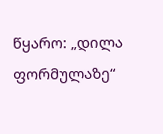წყარო: „დილა ფორმულაზე“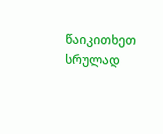წაიკითხეთ სრულად